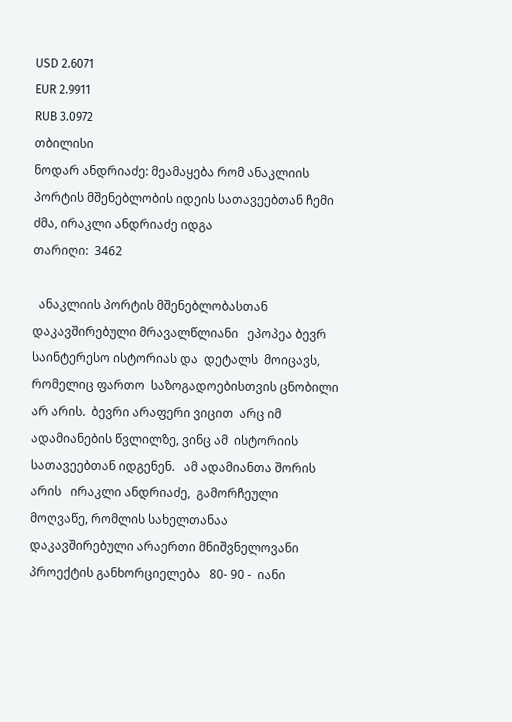USD 2.6071
EUR 2.9911
RUB 3.0972
თბილისი
ნოდარ ანდრიაძე: მეამაყება რომ ანაკლიის პორტის მშენებლობის იდეის სათავეებთან ჩემი ძმა, ირაკლი ანდრიაძე იდგა
თარიღი:  3462

  ანაკლიის პორტის მშენებლობასთან დაკავშირებული მრავალწლიანი   ეპოპეა ბევრ  საინტერესო ისტორიას და  დეტალს  მოიცავს, რომელიც ფართო  საზოგადოებისთვის ცნობილი არ არის.  ბევრი არაფერი ვიცით  არც იმ ადამიანების წვლილზე, ვინც ამ  ისტორიის  სათავეებთან იდგენენ.   ამ ადამიანთა შორის არის   ირაკლი ანდრიაძე,  გამორჩეული მოღვაწე, რომლის სახელთანაა  დაკავშირებული არაერთი მნიშვნელოვანი პროექტის განხორციელება   80- 90 -  იანი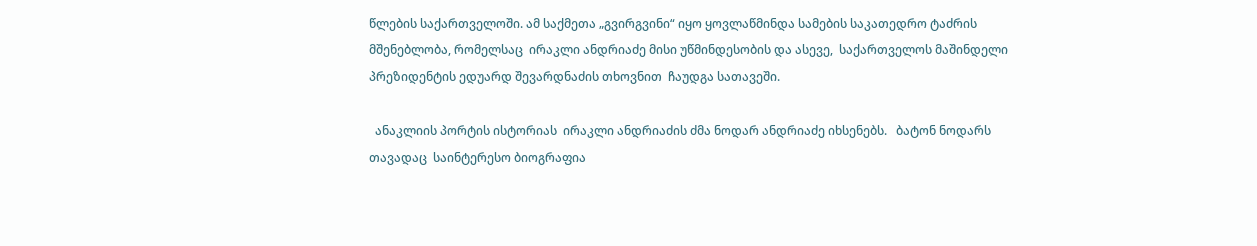წლების საქართველოში. ამ საქმეთა „გვირგვინი“ იყო ყოვლაწმინდა სამების საკათედრო ტაძრის მშენებლობა, რომელსაც  ირაკლი ანდრიაძე მისი უწმინდესობის და ასევე,  საქართველოს მაშინდელი პრეზიდენტის ედუარდ შევარდნაძის თხოვნით  ჩაუდგა სათავეში.

  ანაკლიის პორტის ისტორიას  ირაკლი ანდრიაძის ძმა ნოდარ ანდრიაძე იხსენებს.   ბატონ ნოდარს თავადაც  საინტერესო ბიოგრაფია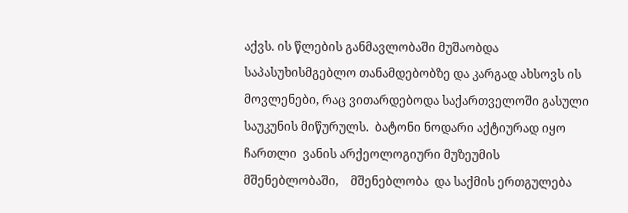აქვს. ის წლების განმავლობაში მუშაობდა საპასუხისმგებლო თანამდებობზე და კარგად ახსოვს ის მოვლენები, რაც ვითარდებოდა საქართველოში გასული საუკუნის მიწურულს.  ბატონი ნოდარი აქტიურად იყო ჩართლი  ვანის არქეოლოგიური მუზეუმის მშენებლობაში,    მშენებლობა  და საქმის ერთგულება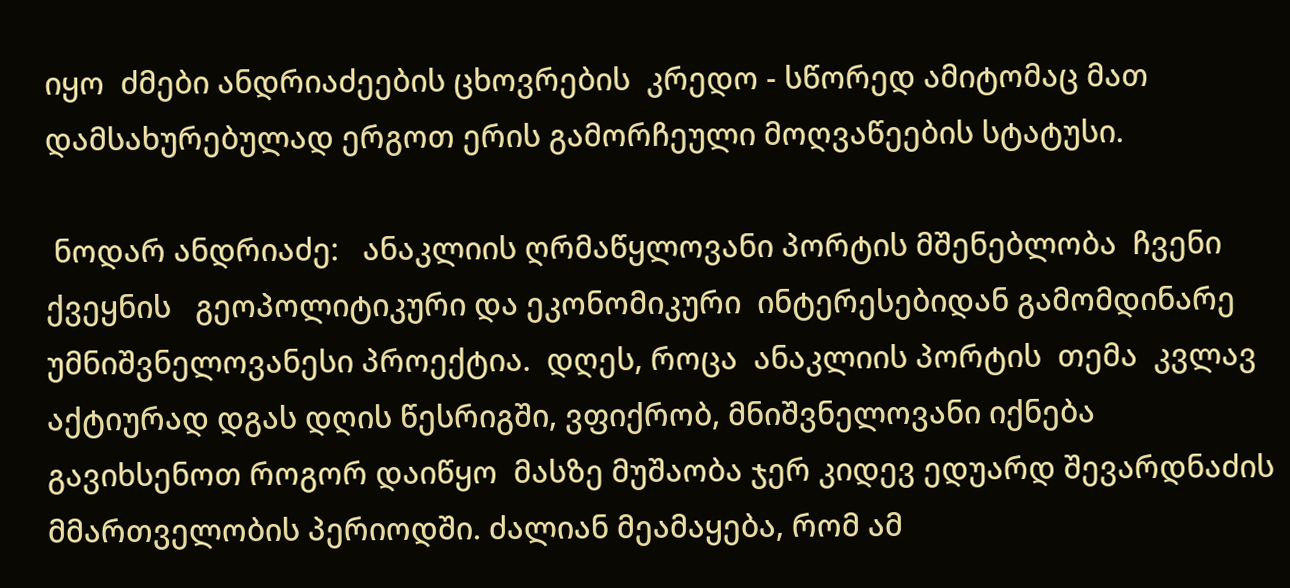იყო  ძმები ანდრიაძეების ცხოვრების  კრედო - სწორედ ამიტომაც მათ დამსახურებულად ერგოთ ერის გამორჩეული მოღვაწეების სტატუსი.

 ნოდარ ანდრიაძე:   ანაკლიის ღრმაწყლოვანი პორტის მშენებლობა  ჩვენი ქვეყნის   გეოპოლიტიკური და ეკონომიკური  ინტერესებიდან გამომდინარე  უმნიშვნელოვანესი პროექტია.  დღეს, როცა  ანაკლიის პორტის  თემა  კვლავ აქტიურად დგას დღის წესრიგში, ვფიქრობ, მნიშვნელოვანი იქნება გავიხსენოთ როგორ დაიწყო  მასზე მუშაობა ჯერ კიდევ ედუარდ შევარდნაძის მმართველობის პერიოდში. ძალიან მეამაყება, რომ ამ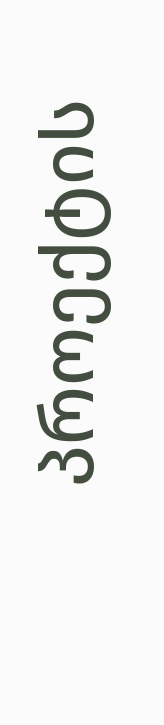პროექტის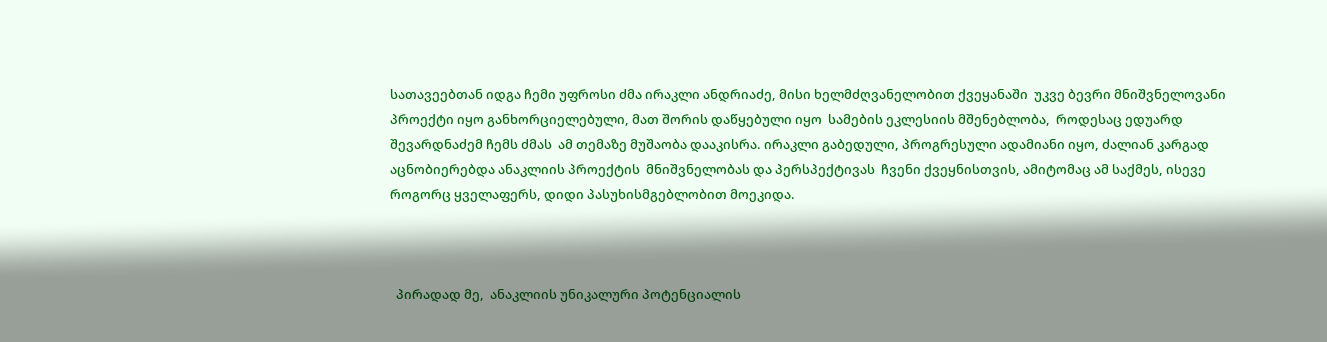სათავეებთან იდგა ჩემი უფროსი ძმა ირაკლი ანდრიაძე, მისი ხელმძღვანელობით ქვეყანაში  უკვე ბევრი მნიშვნელოვანი პროექტი იყო განხორციელებული, მათ შორის დაწყებული იყო  სამების ეკლესიის მშენებლობა,  როდესაც ედუარდ შევარდნაძემ ჩემს ძმას  ამ თემაზე მუშაობა დააკისრა. ირაკლი გაბედული, პროგრესული ადამიანი იყო, ძალიან კარგად აცნობიერებდა ანაკლიის პროექტის  მნიშვნელობას და პერსპექტივას  ჩვენი ქვეყნისთვის, ამიტომაც ამ საქმეს, ისევე როგორც ყველაფერს, დიდი პასუხისმგებლობით მოეკიდა.



  პირადად მე,  ანაკლიის უნიკალური პოტენციალის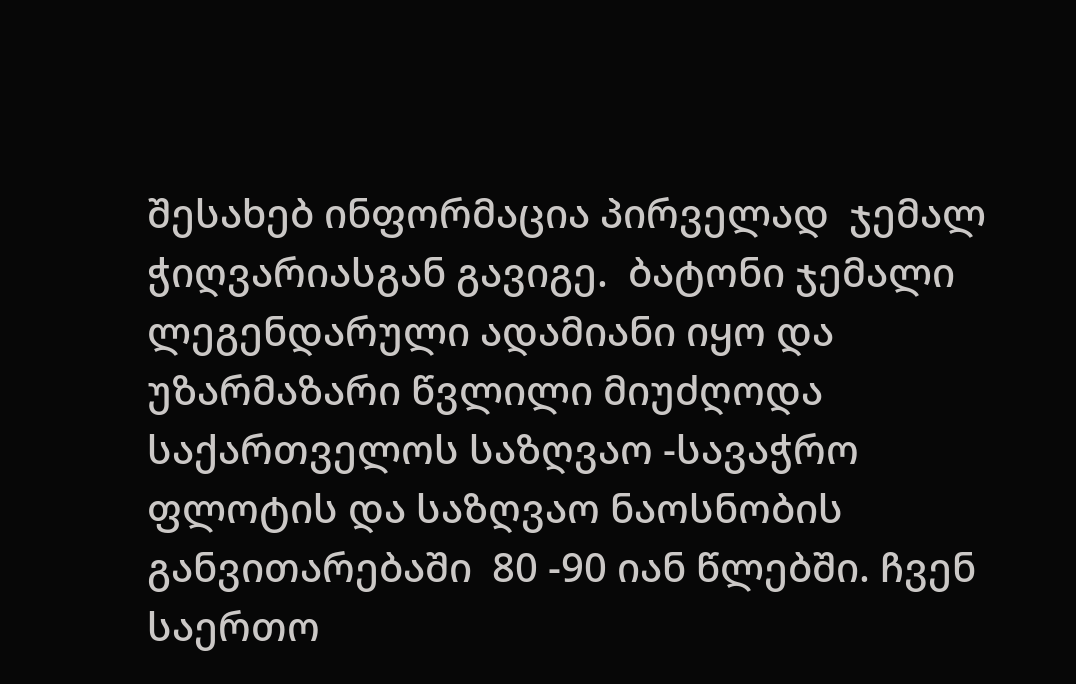შესახებ ინფორმაცია პირველად  ჯემალ  ჭიღვარიასგან გავიგე.  ბატონი ჯემალი ლეგენდარული ადამიანი იყო და უზარმაზარი წვლილი მიუძღოდა საქართველოს საზღვაო -სავაჭრო ფლოტის და საზღვაო ნაოსნობის განვითარებაში  80 -90 იან წლებში. ჩვენ საერთო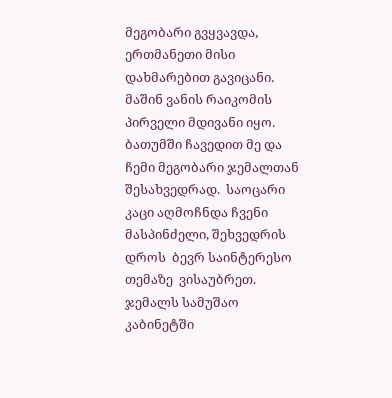მეგობარი გვყვავდა, ერთმანეთი მისი  დახმარებით გავიცანი.  მაშინ ვანის რაიკომის პირველი მდივანი იყო. ბათუმში ჩავედით მე და ჩემი მეგობარი ჯემალთან შესახვედრად.  საოცარი კაცი აღმოჩნდა ჩვენი მასპინძელი, შეხვედრის დროს  ბევრ საინტერესო თემაზე  ვისაუბრეთ.  ჯემალს სამუშაო კაბინეტში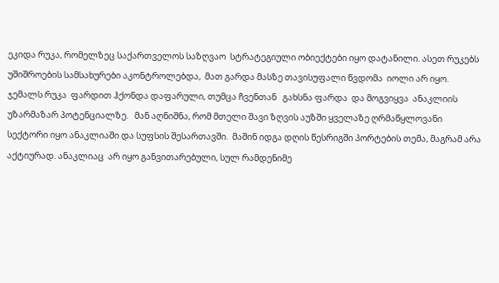ეკიდა რუკა, რომელზეც საქართველოს საზღვაო  სტრატეგიული ობიექტები იყო დატანილი. ასეთ რუკებს უშიშროების სამსახურები აკონტროლებდა,  მათ გარდა მასზე თავისუფალი წვდომა  იოლი არ იყო.    ჯემალს რუკა  ფარდით ჰქონდა დაფარული, თუმცა ჩვენთან   გახსნა ფარდა  და მოგვიყვა  ანაკლიის უზარმაზარ პოტენციალზე.   მან აღნიშნა, რომ მთელი შავი ზღვის აუზში ყველაზე ღრმაწყლოვანი სექტორი იყო ანაკლიაში და სუფსის შესართავში.  მაშინ იდგა დღის წესრიგში პორტების თემა, მაგრამ არა აქტიურად. ანაკლიაც  არ იყო განვითარებული, სულ რამდენიმე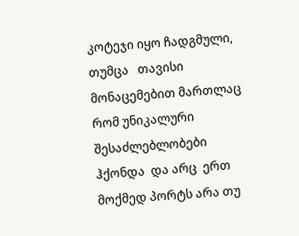კოტეჯი იყო ჩადგმული, თუმცა   თავისი  მონაცემებით მართლაც რომ უნიკალური  შესაძლებლობები ჰქონდა  და არც  ერთ მოქმედ პორტს არა თუ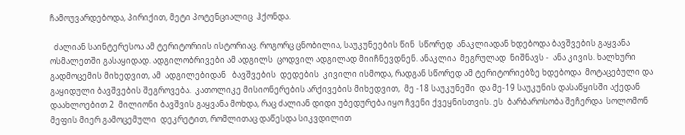ჩამოუვარდებოდა, პირიქით, მეტი პოტენციალიც  ჰქონდა.

  ძალიან საინტერესოა ამ ტერიტორიის ისტორიაც. როგორც ცნობილია, საუკუნეების წინ  სწორედ  ანაკლიადან ხდებოდა ბავშვების გაყვანა ოსმალეთში გასაყიდად. ადგილობრივები ამ ადგილს  ცოდვილ ადგილად მიიჩნევდნენ. ანაკლია  მეგრულად  ნიშნავს -  ანა კივის. ხალხური გადმოცემის მიხედვით, ამ  ადგილებიდან   ბავშვების  დედების  კივილი ისმოდა, რადგან სწორედ ამ ტერიტორიებზე ხდებოდა  მოტაცებული და გაყიდული ბავშვების შეგროვება.  კათოლიკე მისიონერების არქივების მიხედვით,  მე -18 საუკუნეში  და მე-19 საუკუნის დასაწყისში აქედან დაახლოებით 2  მილიონი ბავშვის გაყვანა მოხდა, რაც ძალიან დიდი უბედურება იყო ჩვენი ქვეყნისთვის. ეს  ბარბაროსობა შეჩერდა  სოლომონ  მეფის მიერ გამოცემული  დეკრეტით, რომლითაც დაწესდა სიკვდილით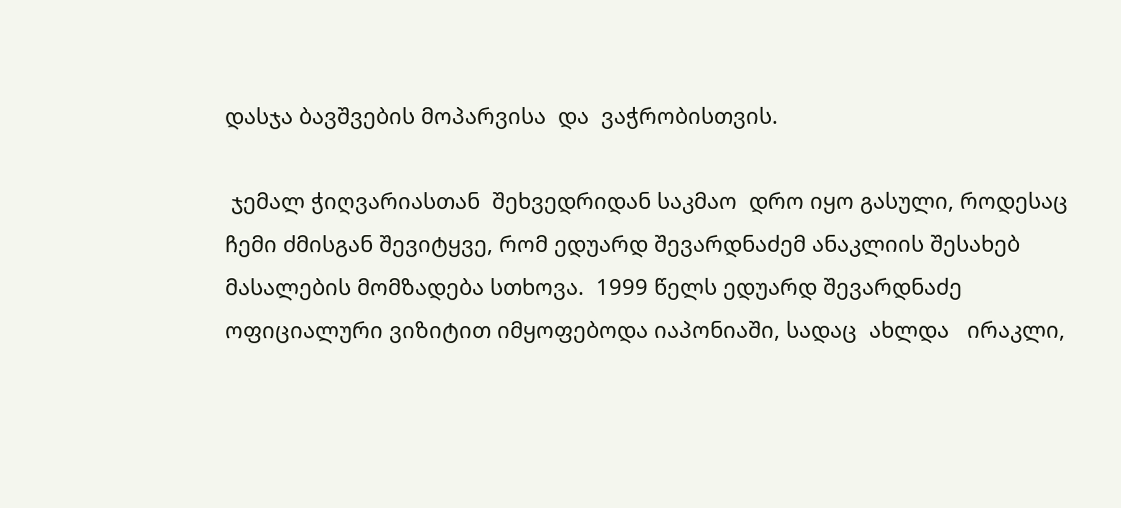დასჯა ბავშვების მოპარვისა  და  ვაჭრობისთვის.

 ჯემალ ჭიღვარიასთან  შეხვედრიდან საკმაო  დრო იყო გასული, როდესაც ჩემი ძმისგან შევიტყვე, რომ ედუარდ შევარდნაძემ ანაკლიის შესახებ მასალების მომზადება სთხოვა.  1999 წელს ედუარდ შევარდნაძე ოფიციალური ვიზიტით იმყოფებოდა იაპონიაში, სადაც  ახლდა   ირაკლი,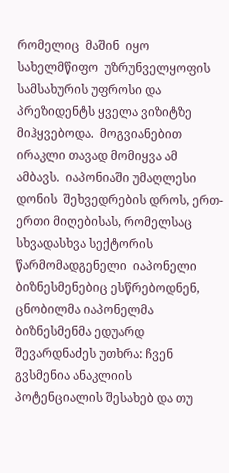რომელიც  მაშინ  იყო  სახელმწიფო  უზრუნველყოფის სამსახურის უფროსი და პრეზიდენტს ყველა ვიზიტზე   მიჰყვებოდა.  მოგვიანებით ირაკლი თავად მომიყვა ამ  ამბავს.  იაპონიაში უმაღლესი დონის  შეხვედრების დროს, ერთ-ერთი მიღებისას, რომელსაც სხვადასხვა სექტორის წარმომადგენელი  იაპონელი ბიზნესმენებიც ესწრებოდნენ,   ცნობილმა იაპონელმა ბიზნესმენმა ედუარდ შევარდნაძეს უთხრა: ჩვენ გვსმენია ანაკლიის  პოტენციალის შესახებ და თუ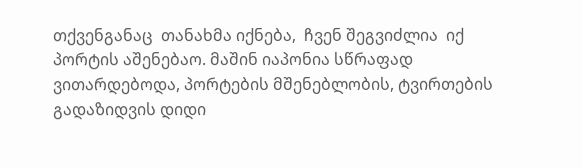თქვენგანაც  თანახმა იქნება,  ჩვენ შეგვიძლია  იქ  პორტის აშენებაო. მაშინ იაპონია სწრაფად ვითარდებოდა, პორტების მშენებლობის, ტვირთების გადაზიდვის დიდი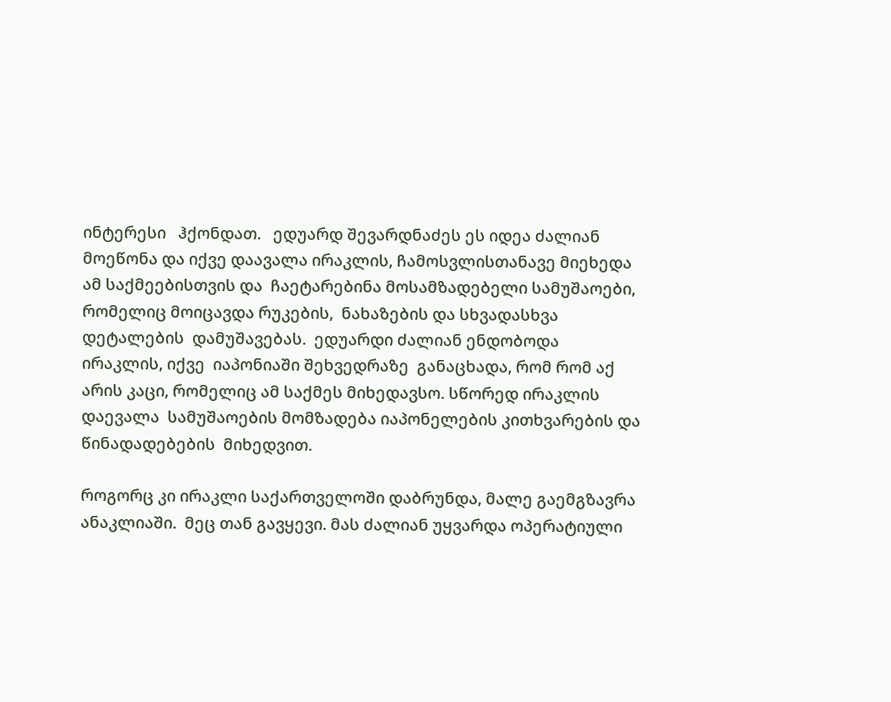ინტერესი   ჰქონდათ.   ედუარდ შევარდნაძეს ეს იდეა ძალიან მოეწონა და იქვე დაავალა ირაკლის, ჩამოსვლისთანავე მიეხედა ამ საქმეებისთვის და  ჩაეტარებინა მოსამზადებელი სამუშაოები, რომელიც მოიცავდა რუკების,  ნახაზების და სხვადასხვა დეტალების  დამუშავებას.  ედუარდი ძალიან ენდობოდა ირაკლის, იქვე  იაპონიაში შეხვედრაზე  განაცხადა, რომ რომ აქ არის კაცი, რომელიც ამ საქმეს მიხედავსო. სწორედ ირაკლის დაევალა  სამუშაოების მომზადება იაპონელების კითხვარების და წინადადებების  მიხედვით.

როგორც კი ირაკლი საქართველოში დაბრუნდა, მალე გაემგზავრა  ანაკლიაში.  მეც თან გავყევი. მას ძალიან უყვარდა ოპერატიული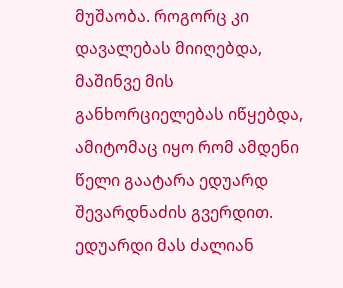მუშაობა. როგორც კი  დავალებას მიიღებდა, მაშინვე მის განხორციელებას იწყებდა,  ამიტომაც იყო რომ ამდენი წელი გაატარა ედუარდ შევარდნაძის გვერდით. ედუარდი მას ძალიან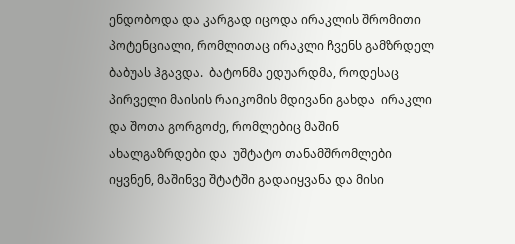ენდობოდა და კარგად იცოდა ირაკლის შრომითი პოტენციალი, რომლითაც ირაკლი ჩვენს გამზრდელ ბაბუას ჰგავდა.  ბატონმა ედუარდმა, როდესაც პირველი მაისის რაიკომის მდივანი გახდა  ირაკლი და შოთა გორგოძე, რომლებიც მაშინ ახალგაზრდები და  უშტატო თანამშრომლები იყვნენ, მაშინვე შტატში გადაიყვანა და მისი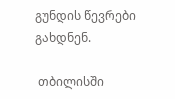გუნდის წევრები გახდნენ.

 თბილისში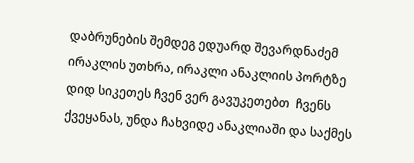დაბრუნების შემდეგ ედუარდ შევარდნაძემ ირაკლის უთხრა, ირაკლი ანაკლიის პორტზე დიდ სიკეთეს ჩვენ ვერ გავუკეთებთ  ჩვენს ქვეყანას, უნდა ჩახვიდე ანაკლიაში და საქმეს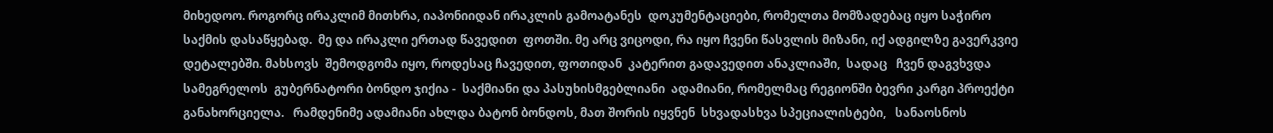მიხედოო. როგორც ირაკლიმ მითხრა, იაპონიიდან ირაკლის გამოატანეს  დოკუმენტაციები, რომელთა მომზადებაც იყო საჭირო საქმის დასაწყებად.  მე და ირაკლი ერთად წავედით  ფოთში. მე არც ვიცოდი, რა იყო ჩვენი წასვლის მიზანი, იქ ადგილზე გავერკვიე დეტალებში. მახსოვს  შემოდგომა იყო, როდესაც ჩავედით, ფოთიდან  კატერით გადავედით ანაკლიაში,  სადაც   ჩვენ დაგვხვდა სამეგრელოს  გუბერნატორი ბონდო ჯიქია -  საქმიანი და პასუხისმგებლიანი  ადამიანი, რომელმაც რეგიონში ბევრი კარგი პროექტი განახორციელა.   რამდენიმე ადამიანი ახლდა ბატონ ბონდოს, მათ შორის იყვნენ  სხვადასხვა სპეციალისტები,   სანაოსნოს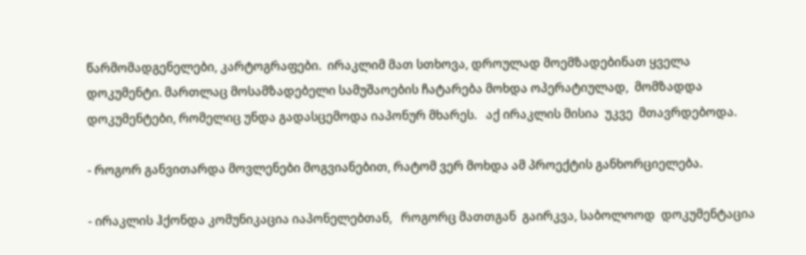წარმომადგენელები, კარტოგრაფები.  ირაკლიმ მათ სთხოვა, დროულად მოემზადებინათ ყველა დოკუმენტი. მართლაც მოსამზადებელი სამუშაოების ჩატარება მოხდა ოპერატიულად,  მომზადდა დოკუმენტები, რომელიც უნდა გადასცემოდა იაპონურ მხარეს.   აქ ირაკლის მისია  უკვე  მთავრდებოდა.

- როგორ განვითარდა მოვლენები მოგვიანებით, რატომ ვერ მოხდა ამ პროექტის განხორციელება.

- ირაკლის ჰქონდა კომუნიკაცია იაპონელებთან,   როგორც მათთგან  გაირკვა, საბოლოოდ  დოკუმენტაცია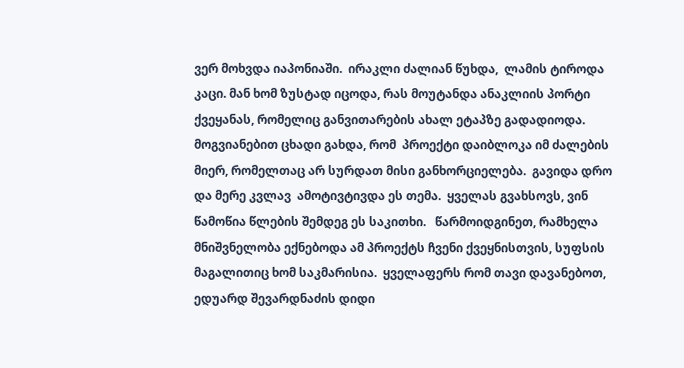ვერ მოხვდა იაპონიაში.  ირაკლი ძალიან წუხდა,  ლამის ტიროდა კაცი. მან ხომ ზუსტად იცოდა, რას მოუტანდა ანაკლიის პორტი  ქვეყანას, რომელიც განვითარების ახალ ეტაპზე გადადიოდა. მოგვიანებით ცხადი გახდა, რომ  პროექტი დაიბლოკა იმ ძალების მიერ, რომელთაც არ სურდათ მისი განხორციელება.  გავიდა დრო და მერე კვლავ  ამოტივტივდა ეს თემა.  ყველას გვახსოვს, ვინ წამოწია წლების შემდეგ ეს საკითხი.   წარმოიდგინეთ, რამხელა მნიშვნელობა ექნებოდა ამ პროექტს ჩვენი ქვეყნისთვის, სუფსის მაგალითიც ხომ საკმარისია.  ყველაფერს რომ თავი დავანებოთ, ედუარდ შევარდნაძის დიდი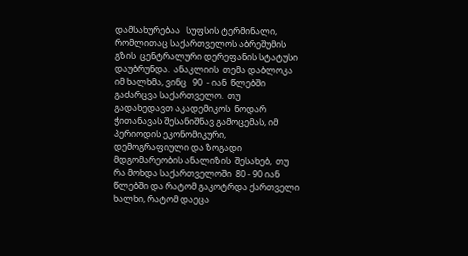დამსახურებაა   სუფსის ტერმინალი,  რომლითაც საქართველოს აბრეშუმის გზის  ცენტრალური დერეფანის სტატუსი დაუბრუნდა.  ანაკლიის  თემა დაბლოკა იმ ხალხმა, ვინც   90  - იან  წლებში გაძარცვა საქართველო.  თუ  გადახედავთ აკადემიკოს  ნოდარ ჭითანავას შესანიშნავ გამოცემას, იმ პერიოდის ეკონომიკური, დემოგრაფიული და ზოგადი მდგომარეობის ანალიზის  შესახებ,  თუ რა მოხდა საქართველოში  80 - 90 იან წლებში და რატომ გაკოტრდა ქართველი ხალხი, რატომ დაეცა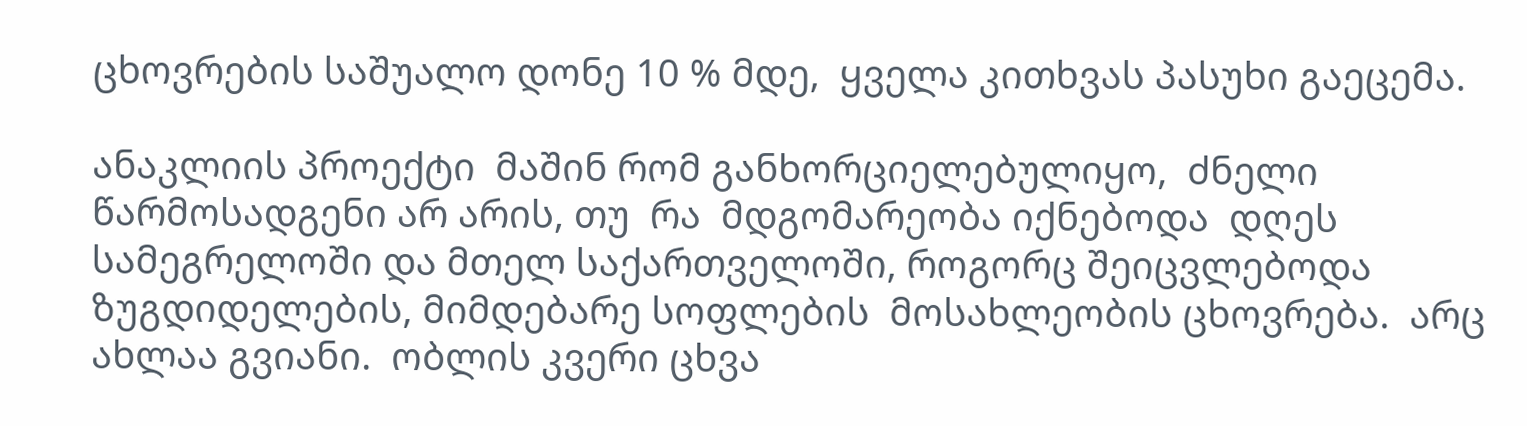ცხოვრების საშუალო დონე 10 % მდე,  ყველა კითხვას პასუხი გაეცემა.

ანაკლიის პროექტი  მაშინ რომ განხორციელებულიყო,  ძნელი წარმოსადგენი არ არის, თუ  რა  მდგომარეობა იქნებოდა  დღეს   სამეგრელოში და მთელ საქართველოში, როგორც შეიცვლებოდა ზუგდიდელების, მიმდებარე სოფლების  მოსახლეობის ცხოვრება.  არც ახლაა გვიანი.  ობლის კვერი ცხვა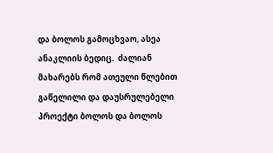და ბოლოს გამოცხვაო, ასეა ანაკლიის ბედიც.  ძალიან მახარებს რომ ათეული წლებით გაწელილი და დაუსრულებელი პროექტი ბოლოს და ბოლოს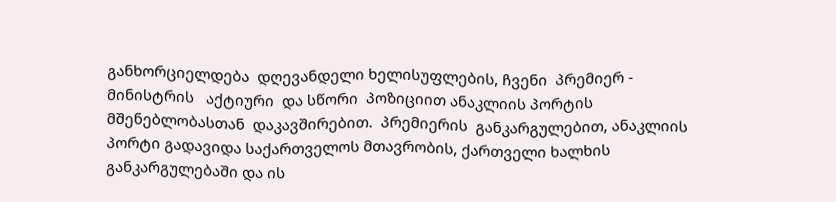განხორციელდება  დღევანდელი ხელისუფლების, ჩვენი  პრემიერ - მინისტრის   აქტიური  და სწორი  პოზიციით ანაკლიის პორტის მშენებლობასთან  დაკავშირებით.  პრემიერის  განკარგულებით, ანაკლიის  პორტი გადავიდა საქართველოს მთავრობის, ქართველი ხალხის  განკარგულებაში და ის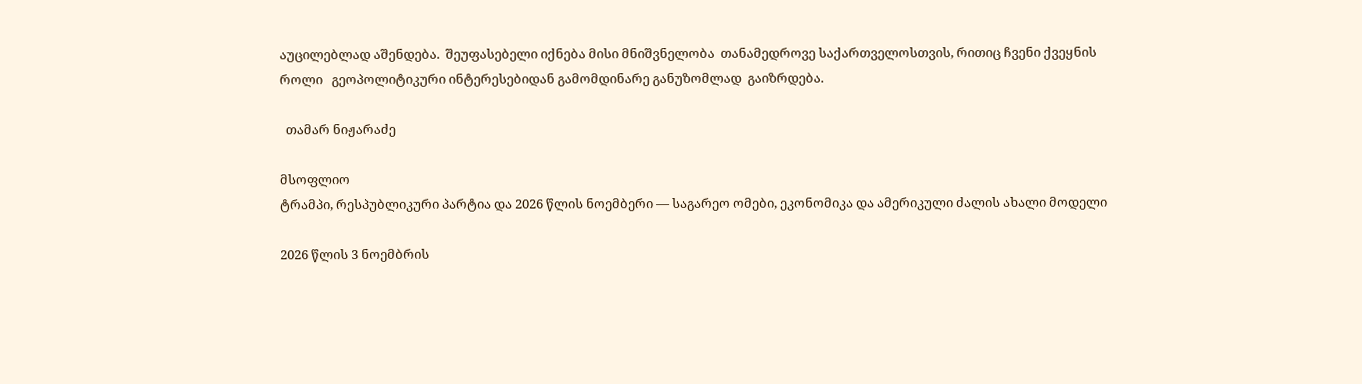აუცილებლად აშენდება.  შეუფასებელი იქნება მისი მნიშვნელობა  თანამედროვე საქართველოსთვის, რითიც ჩვენი ქვეყნის  როლი   გეოპოლიტიკური ინტერესებიდან გამომდინარე განუზომლად  გაიზრდება.

  თამარ ნიჟარაძე

მსოფლიო
ტრამპი, რესპუბლიკური პარტია და 2026 წლის ნოემბერი — საგარეო ომები, ეკონომიკა და ამერიკული ძალის ახალი მოდელი

2026 წლის 3 ნოემბრის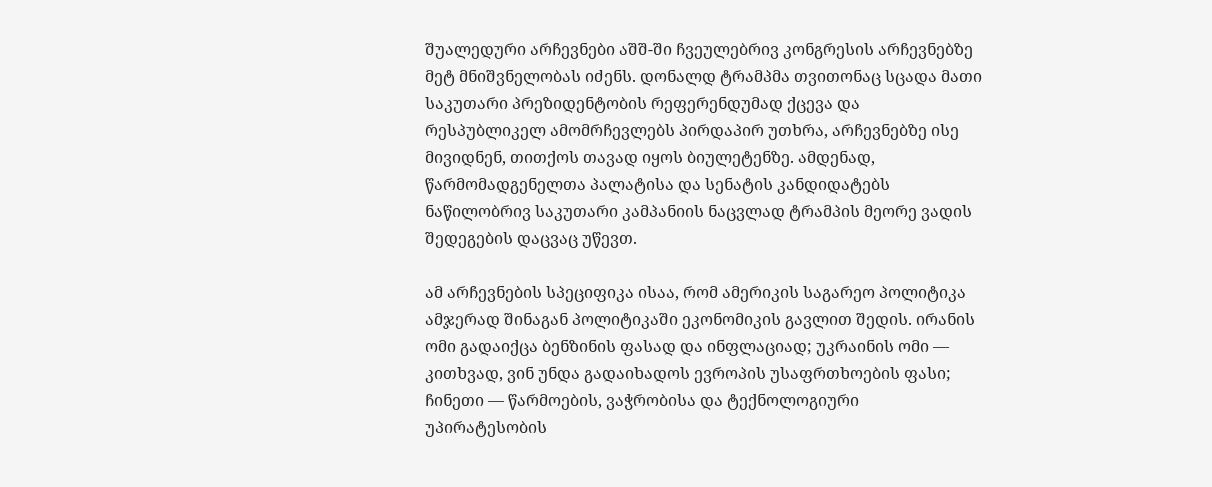შუალედური არჩევნები აშშ-ში ჩვეულებრივ კონგრესის არჩევნებზე მეტ მნიშვნელობას იძენს. დონალდ ტრამპმა თვითონაც სცადა მათი საკუთარი პრეზიდენტობის რეფერენდუმად ქცევა და რესპუბლიკელ ამომრჩევლებს პირდაპირ უთხრა, არჩევნებზე ისე მივიდნენ, თითქოს თავად იყოს ბიულეტენზე. ამდენად, წარმომადგენელთა პალატისა და სენატის კანდიდატებს ნაწილობრივ საკუთარი კამპანიის ნაცვლად ტრამპის მეორე ვადის შედეგების დაცვაც უწევთ.

ამ არჩევნების სპეციფიკა ისაა, რომ ამერიკის საგარეო პოლიტიკა ამჯერად შინაგან პოლიტიკაში ეკონომიკის გავლით შედის. ირანის ომი გადაიქცა ბენზინის ფასად და ინფლაციად; უკრაინის ომი — კითხვად, ვინ უნდა გადაიხადოს ევროპის უსაფრთხოების ფასი; ჩინეთი — წარმოების, ვაჭრობისა და ტექნოლოგიური უპირატესობის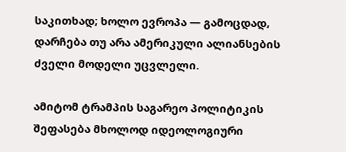საკითხად; ხოლო ევროპა — გამოცდად, დარჩება თუ არა ამერიკული ალიანსების ძველი მოდელი უცვლელი.

ამიტომ ტრამპის საგარეო პოლიტიკის შეფასება მხოლოდ იდეოლოგიური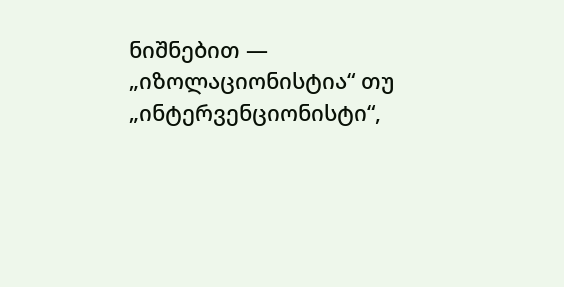ნიშნებით — „იზოლაციონისტია“ თუ „ინტერვენციონისტი“,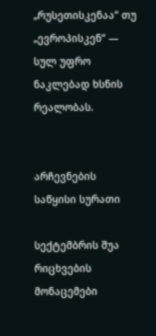„რუსეთისკენაა“ თუ „ევროპისკენ“ — სულ უფრო ნაკლებად ხსნის რეალობას.


არჩევნების საწყისი სურათი

სექტემბრის შუა რიცხვების მონაცემები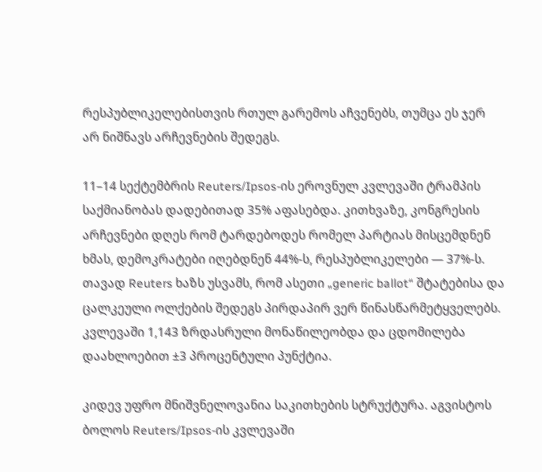რესპუბლიკელებისთვის რთულ გარემოს აჩვენებს, თუმცა ეს ჯერ არ ნიშნავს არჩევნების შედეგს.

11–14 სექტემბრის Reuters/Ipsos-ის ეროვნულ კვლევაში ტრამპის საქმიანობას დადებითად 35% აფასებდა. კითხვაზე, კონგრესის არჩევნები დღეს რომ ტარდებოდეს რომელ პარტიას მისცემდნენ ხმას, დემოკრატები იღებდნენ 44%-ს, რესპუბლიკელები — 37%-ს. თავად Reuters ხაზს უსვამს, რომ ასეთი „generic ballot“ შტატებისა და ცალკეული ოლქების შედეგს პირდაპირ ვერ წინასწარმეტყველებს. კვლევაში 1,143 ზრდასრული მონაწილეობდა და ცდომილება დაახლოებით ±3 პროცენტული პუნქტია.

კიდევ უფრო მნიშვნელოვანია საკითხების სტრუქტურა. აგვისტოს ბოლოს Reuters/Ipsos-ის კვლევაში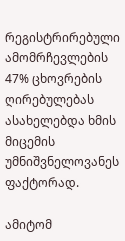რეგისტრირებული ამომრჩევლების 47% ცხოვრების ღირებულებას ასახელებდა ხმის მიცემის უმნიშვნელოვანეს ფაქტორად.

ამიტომ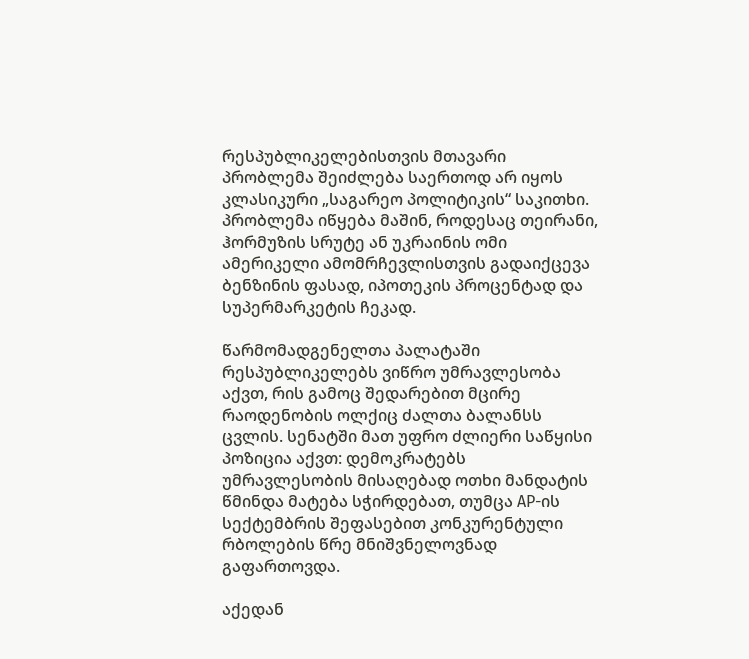რესპუბლიკელებისთვის მთავარი პრობლემა შეიძლება საერთოდ არ იყოს კლასიკური „საგარეო პოლიტიკის“ საკითხი. პრობლემა იწყება მაშინ, როდესაც თეირანი, ჰორმუზის სრუტე ან უკრაინის ომი ამერიკელი ამომრჩევლისთვის გადაიქცევა ბენზინის ფასად, იპოთეკის პროცენტად და სუპერმარკეტის ჩეკად.

წარმომადგენელთა პალატაში რესპუბლიკელებს ვიწრო უმრავლესობა აქვთ, რის გამოც შედარებით მცირე რაოდენობის ოლქიც ძალთა ბალანსს ცვლის. სენატში მათ უფრო ძლიერი საწყისი პოზიცია აქვთ: დემოკრატებს უმრავლესობის მისაღებად ოთხი მანდატის წმინდა მატება სჭირდებათ, თუმცა AP-ის სექტემბრის შეფასებით კონკურენტული რბოლების წრე მნიშვნელოვნად გაფართოვდა.

აქედან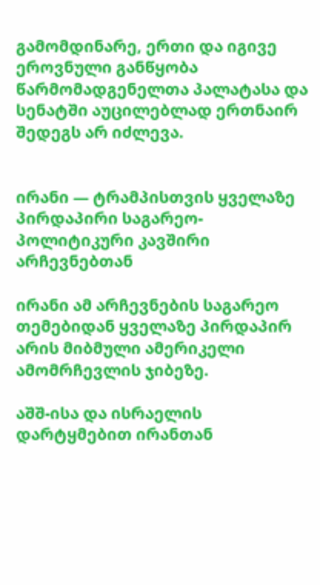გამომდინარე, ერთი და იგივე ეროვნული განწყობა წარმომადგენელთა პალატასა და სენატში აუცილებლად ერთნაირ შედეგს არ იძლევა.


ირანი — ტრამპისთვის ყველაზე პირდაპირი საგარეო-პოლიტიკური კავშირი არჩევნებთან

ირანი ამ არჩევნების საგარეო თემებიდან ყველაზე პირდაპირ არის მიბმული ამერიკელი ამომრჩევლის ჯიბეზე.

აშშ-ისა და ისრაელის დარტყმებით ირანთან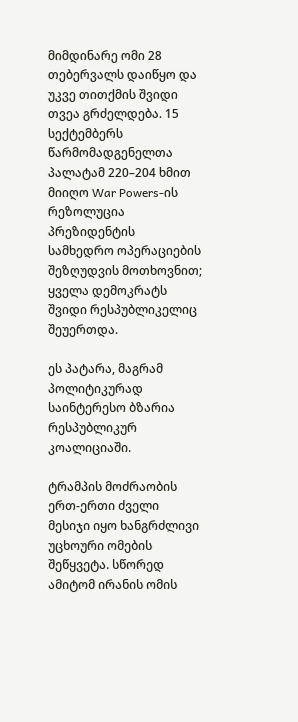მიმდინარე ომი 28 თებერვალს დაიწყო და უკვე თითქმის შვიდი თვეა გრძელდება. 15 სექტემბერს წარმომადგენელთა პალატამ 220–204 ხმით მიიღო War Powers-ის რეზოლუცია პრეზიდენტის სამხედრო ოპერაციების შეზღუდვის მოთხოვნით; ყველა დემოკრატს შვიდი რესპუბლიკელიც შეუერთდა.

ეს პატარა, მაგრამ პოლიტიკურად საინტერესო ბზარია რესპუბლიკურ კოალიციაში.

ტრამპის მოძრაობის ერთ-ერთი ძველი მესიჯი იყო ხანგრძლივი უცხოური ომების შეწყვეტა. სწორედ ამიტომ ირანის ომის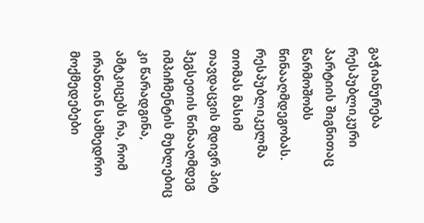გაჭიანურება რესპუბლიკური პარტიის შიგნითაც წარმოშობს წინააღმდეგობას. რესპუბლიკელმა თომას მასიმ თავდაცვის მდივრ პიტ ჰეგსეთის წინააღმდეგ იმპიჩმენტის მუხლებიც კი წარადგინა, ამტკიცებს რა, რომ ირანთან სამხედრო მოქმედებები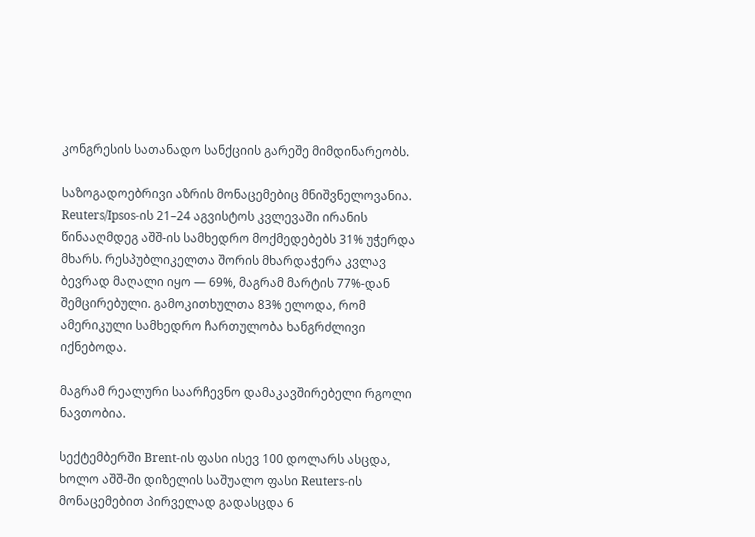კონგრესის სათანადო სანქციის გარეშე მიმდინარეობს.

საზოგადოებრივი აზრის მონაცემებიც მნიშვნელოვანია. Reuters/Ipsos-ის 21–24 აგვისტოს კვლევაში ირანის წინააღმდეგ აშშ-ის სამხედრო მოქმედებებს 31% უჭერდა მხარს. რესპუბლიკელთა შორის მხარდაჭერა კვლავ ბევრად მაღალი იყო — 69%, მაგრამ მარტის 77%-დან შემცირებული. გამოკითხულთა 83% ელოდა, რომ ამერიკული სამხედრო ჩართულობა ხანგრძლივი იქნებოდა.

მაგრამ რეალური საარჩევნო დამაკავშირებელი რგოლი ნავთობია.

სექტემბერში Brent-ის ფასი ისევ 100 დოლარს ასცდა, ხოლო აშშ-ში დიზელის საშუალო ფასი Reuters-ის მონაცემებით პირველად გადასცდა 6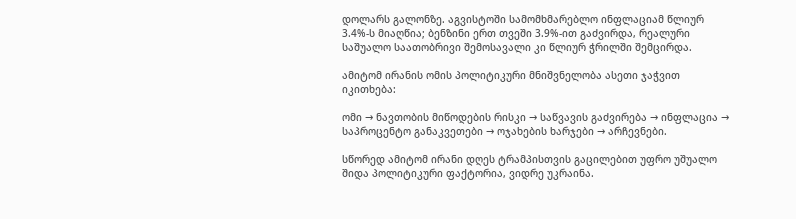დოლარს გალონზე. აგვისტოში სამომხმარებლო ინფლაციამ წლიურ 3.4%-ს მიაღწია; ბენზინი ერთ თვეში 3.9%-ით გაძვირდა, რეალური საშუალო საათობრივი შემოსავალი კი წლიურ ჭრილში შემცირდა.

ამიტომ ირანის ომის პოლიტიკური მნიშვნელობა ასეთი ჯაჭვით იკითხება:

ომი → ნავთობის მიწოდების რისკი → საწვავის გაძვირება → ინფლაცია → საპროცენტო განაკვეთები → ოჯახების ხარჯები → არჩევნები.

სწორედ ამიტომ ირანი დღეს ტრამპისთვის გაცილებით უფრო უშუალო შიდა პოლიტიკური ფაქტორია, ვიდრე უკრაინა.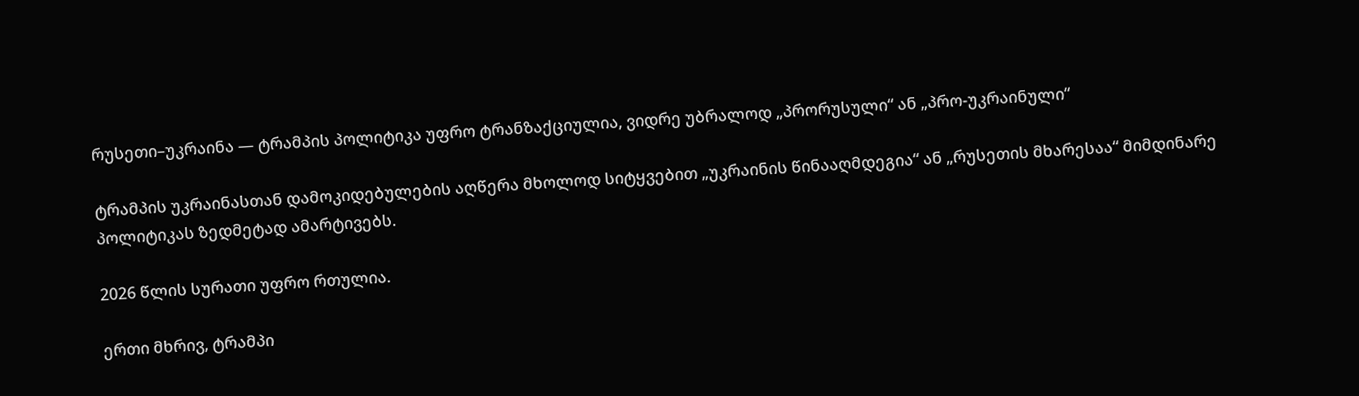რუსეთი–უკრაინა — ტრამპის პოლიტიკა უფრო ტრანზაქციულია, ვიდრე უბრალოდ „პრორუსული“ ან „პრო-უკრაინული“

ტრამპის უკრაინასთან დამოკიდებულების აღწერა მხოლოდ სიტყვებით „უკრაინის წინააღმდეგია“ ან „რუსეთის მხარესაა“ მიმდინარე პოლიტიკას ზედმეტად ამარტივებს.

2026 წლის სურათი უფრო რთულია.

ერთი მხრივ, ტრამპი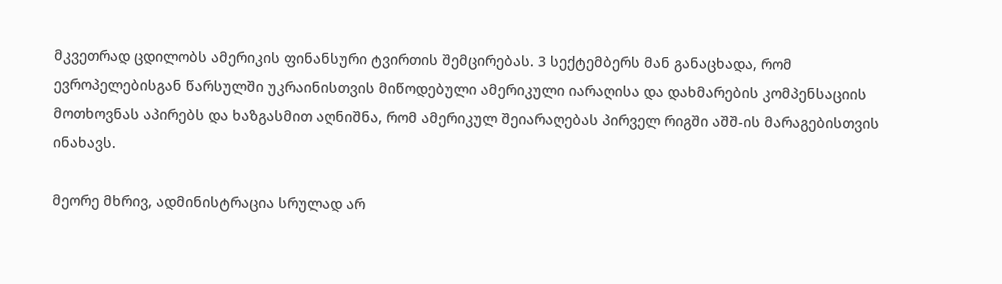მკვეთრად ცდილობს ამერიკის ფინანსური ტვირთის შემცირებას. 3 სექტემბერს მან განაცხადა, რომ ევროპელებისგან წარსულში უკრაინისთვის მიწოდებული ამერიკული იარაღისა და დახმარების კომპენსაციის მოთხოვნას აპირებს და ხაზგასმით აღნიშნა, რომ ამერიკულ შეიარაღებას პირველ რიგში აშშ-ის მარაგებისთვის ინახავს.

მეორე მხრივ, ადმინისტრაცია სრულად არ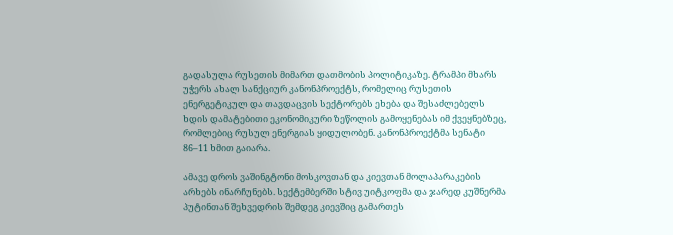გადასულა რუსეთის მიმართ დათმობის პოლიტიკაზე. ტრამპი მხარს უჭერს ახალ სანქციურ კანონპროექტს, რომელიც რუსეთის ენერგეტიკულ და თავდაცვის სექტორებს ეხება და შესაძლებელს ხდის დამატებითი ეკონომიკური ზეწოლის გამოყენებას იმ ქვეყნებზეც, რომლებიც რუსულ ენერგიას ყიდულობენ. კანონპროექტმა სენატი 86–11 ხმით გაიარა.

ამავე დროს ვაშინგტონი მოსკოვთან და კიევთან მოლაპარაკების არხებს ინარჩუნებს. სექტემბერში სტივ უიტკოფმა და ჯარედ კუშნერმა პუტინთან შეხვედრის შემდეგ კიევშიც გამართეს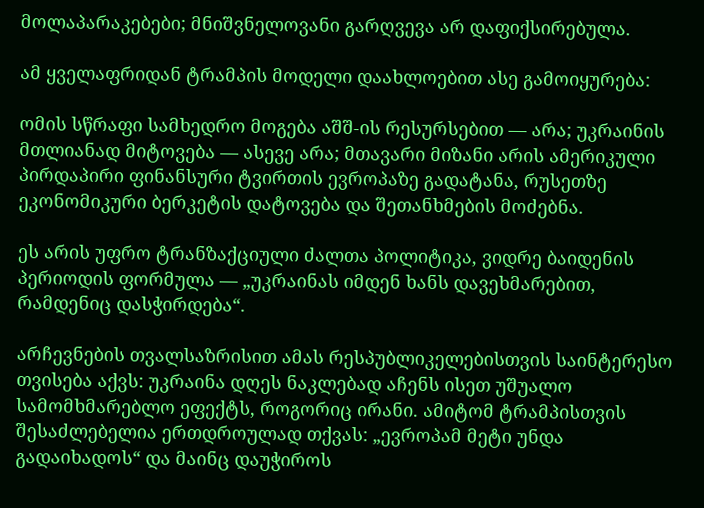მოლაპარაკებები; მნიშვნელოვანი გარღვევა არ დაფიქსირებულა.

ამ ყველაფრიდან ტრამპის მოდელი დაახლოებით ასე გამოიყურება:

ომის სწრაფი სამხედრო მოგება აშშ-ის რესურსებით — არა; უკრაინის მთლიანად მიტოვება — ასევე არა; მთავარი მიზანი არის ამერიკული პირდაპირი ფინანსური ტვირთის ევროპაზე გადატანა, რუსეთზე ეკონომიკური ბერკეტის დატოვება და შეთანხმების მოძებნა.

ეს არის უფრო ტრანზაქციული ძალთა პოლიტიკა, ვიდრე ბაიდენის პერიოდის ფორმულა — „უკრაინას იმდენ ხანს დავეხმარებით, რამდენიც დასჭირდება“.

არჩევნების თვალსაზრისით ამას რესპუბლიკელებისთვის საინტერესო თვისება აქვს: უკრაინა დღეს ნაკლებად აჩენს ისეთ უშუალო სამომხმარებლო ეფექტს, როგორიც ირანი. ამიტომ ტრამპისთვის შესაძლებელია ერთდროულად თქვას: „ევროპამ მეტი უნდა გადაიხადოს“ და მაინც დაუჭიროს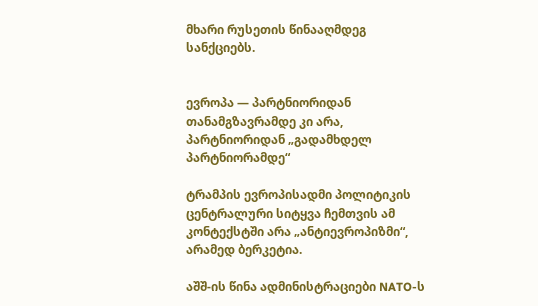მხარი რუსეთის წინააღმდეგ სანქციებს.


ევროპა — პარტნიორიდან თანამგზავრამდე კი არა, პარტნიორიდან „გადამხდელ პარტნიორამდე“

ტრამპის ევროპისადმი პოლიტიკის ცენტრალური სიტყვა ჩემთვის ამ კონტექსტში არა „ანტიევროპიზმი“, არამედ ბერკეტია.

აშშ-ის წინა ადმინისტრაციები NATO-ს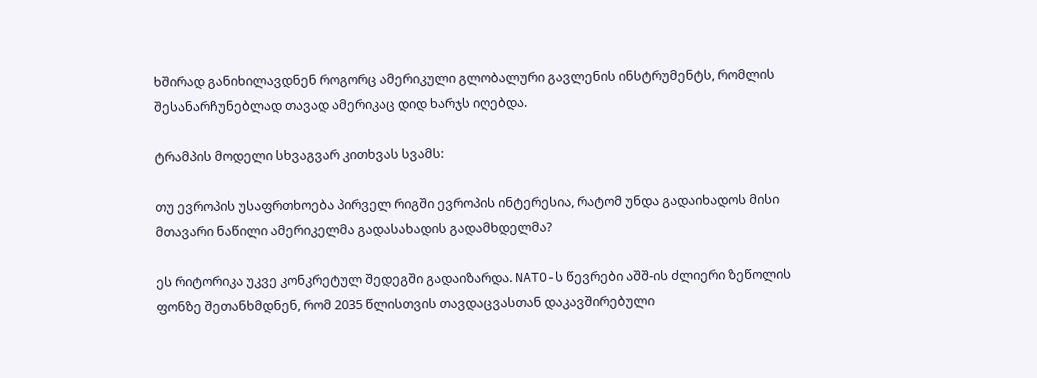ხშირად განიხილავდნენ როგორც ამერიკული გლობალური გავლენის ინსტრუმენტს, რომლის შესანარჩუნებლად თავად ამერიკაც დიდ ხარჯს იღებდა.

ტრამპის მოდელი სხვაგვარ კითხვას სვამს:

თუ ევროპის უსაფრთხოება პირველ რიგში ევროპის ინტერესია, რატომ უნდა გადაიხადოს მისი მთავარი ნაწილი ამერიკელმა გადასახადის გადამხდელმა?

ეს რიტორიკა უკვე კონკრეტულ შედეგში გადაიზარდა. NATO-ს წევრები აშშ-ის ძლიერი ზეწოლის ფონზე შეთანხმდნენ, რომ 2035 წლისთვის თავდაცვასთან დაკავშირებული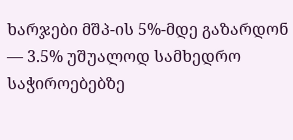ხარჯები მშპ-ის 5%-მდე გაზარდონ — 3.5% უშუალოდ სამხედრო საჭიროებებზე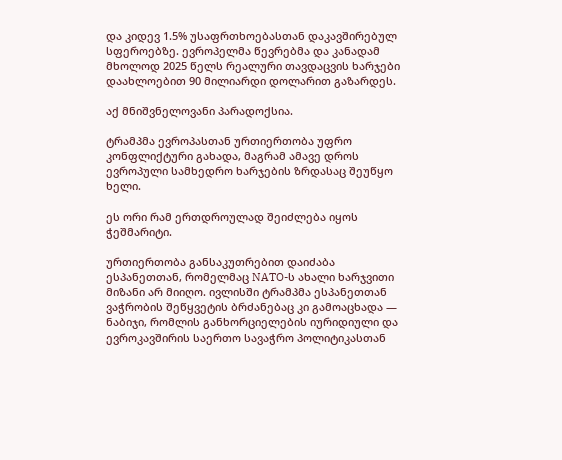და კიდევ 1.5% უსაფრთხოებასთან დაკავშირებულ სფეროებზე. ევროპელმა წევრებმა და კანადამ მხოლოდ 2025 წელს რეალური თავდაცვის ხარჯები დაახლოებით 90 მილიარდი დოლარით გაზარდეს.

აქ მნიშვნელოვანი პარადოქსია.

ტრამპმა ევროპასთან ურთიერთობა უფრო კონფლიქტური გახადა, მაგრამ ამავე დროს ევროპული სამხედრო ხარჯების ზრდასაც შეუწყო ხელი.

ეს ორი რამ ერთდროულად შეიძლება იყოს ჭეშმარიტი.

ურთიერთობა განსაკუთრებით დაიძაბა ესპანეთთან, რომელმაც NATO-ს ახალი ხარჯვითი მიზანი არ მიიღო. ივლისში ტრამპმა ესპანეთთან ვაჭრობის შეწყვეტის ბრძანებაც კი გამოაცხადა — ნაბიჯი, რომლის განხორციელების იურიდიული და ევროკავშირის საერთო სავაჭრო პოლიტიკასთან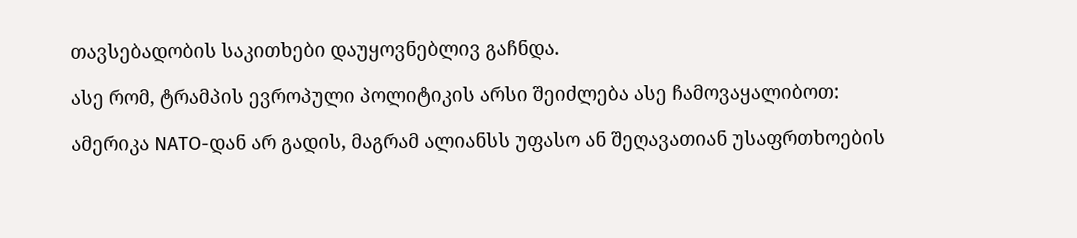თავსებადობის საკითხები დაუყოვნებლივ გაჩნდა.

ასე რომ, ტრამპის ევროპული პოლიტიკის არსი შეიძლება ასე ჩამოვაყალიბოთ:

ამერიკა NATO-დან არ გადის, მაგრამ ალიანსს უფასო ან შეღავათიან უსაფრთხოების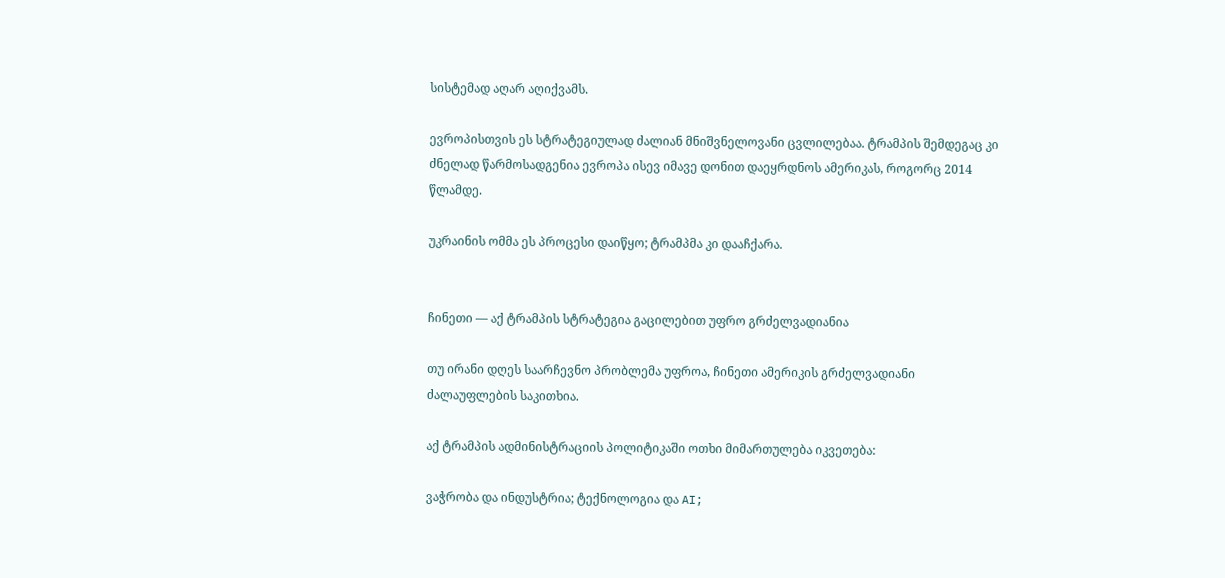სისტემად აღარ აღიქვამს.

ევროპისთვის ეს სტრატეგიულად ძალიან მნიშვნელოვანი ცვლილებაა. ტრამპის შემდეგაც კი ძნელად წარმოსადგენია ევროპა ისევ იმავე დონით დაეყრდნოს ამერიკას, როგორც 2014 წლამდე.

უკრაინის ომმა ეს პროცესი დაიწყო; ტრამპმა კი დააჩქარა.


ჩინეთი — აქ ტრამპის სტრატეგია გაცილებით უფრო გრძელვადიანია

თუ ირანი დღეს საარჩევნო პრობლემა უფროა, ჩინეთი ამერიკის გრძელვადიანი ძალაუფლების საკითხია.

აქ ტრამპის ადმინისტრაციის პოლიტიკაში ოთხი მიმართულება იკვეთება:

ვაჭრობა და ინდუსტრია; ტექნოლოგია და AI;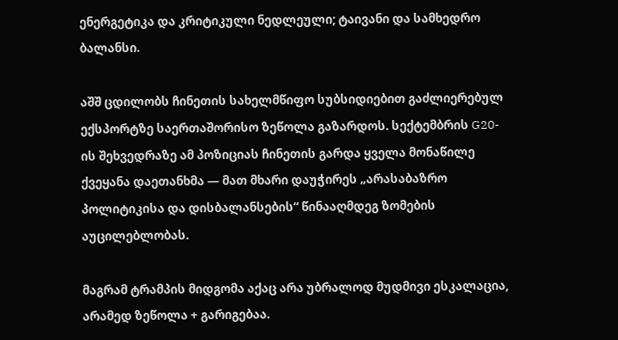ენერგეტიკა და კრიტიკული ნედლეული; ტაივანი და სამხედრო ბალანსი.

აშშ ცდილობს ჩინეთის სახელმწიფო სუბსიდიებით გაძლიერებულ ექსპორტზე საერთაშორისო ზეწოლა გაზარდოს. სექტემბრის G20-ის შეხვედრაზე ამ პოზიციას ჩინეთის გარდა ყველა მონაწილე ქვეყანა დაეთანხმა — მათ მხარი დაუჭირეს „არასაბაზრო პოლიტიკისა და დისბალანსების“ წინააღმდეგ ზომების აუცილებლობას.

მაგრამ ტრამპის მიდგომა აქაც არა უბრალოდ მუდმივი ესკალაცია, არამედ ზეწოლა + გარიგებაა.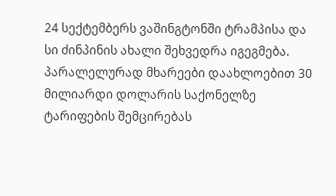24 სექტემბერს ვაშინგტონში ტრამპისა და სი ძინპინის ახალი შეხვედრა იგეგმება. პარალელურად მხარეები დაახლოებით 30 მილიარდი დოლარის საქონელზე ტარიფების შემცირებას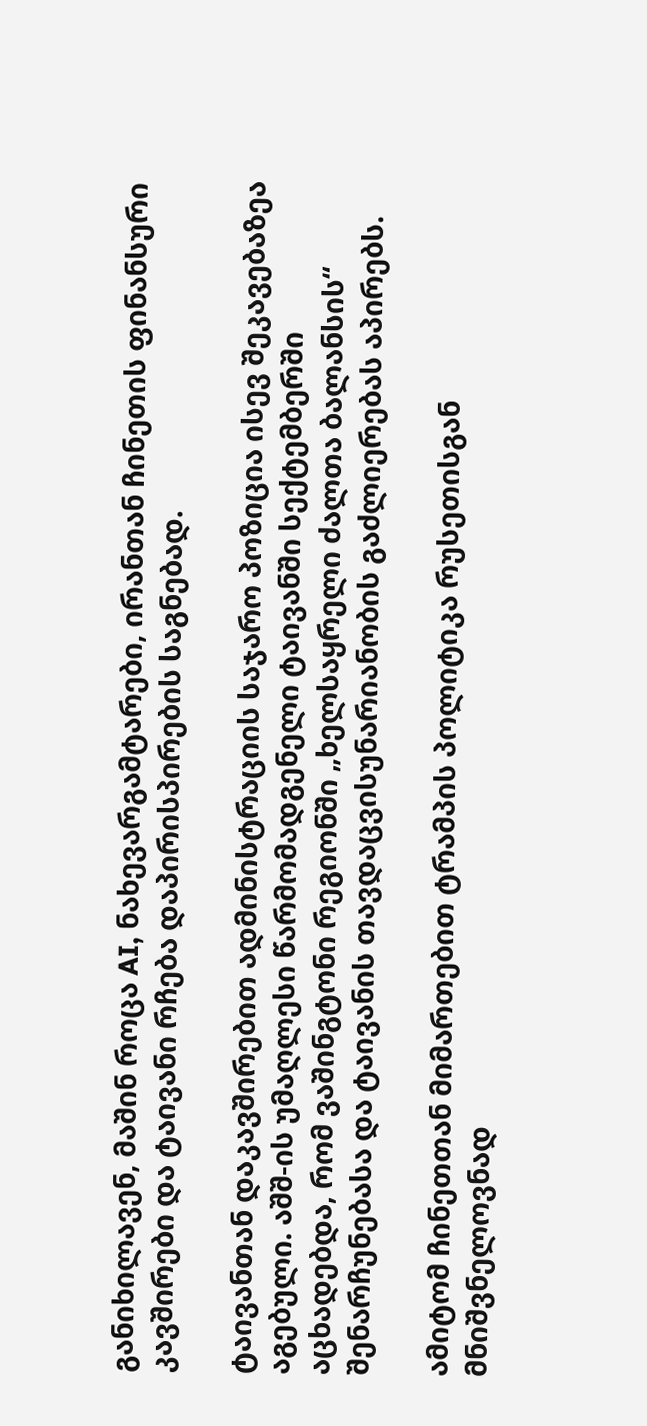განიხილავენ, მაშინ როცა AI, ნახევარგამტარები, ირანთან ჩინეთის ფინანსური კავშირები და ტაივანი რჩება დაპირისპირების საგნებად.

ტაივანთან დაკავშირებით ადმინისტრაციის საჯარო პოზიცია ისევ შეკავებაზეა აგებული. აშშ-ის უმაღლესი წარმომადგენელი ტაივანში სექტემბერში აცხადებდა, რომ ვაშინგტონი რეგიონში „ხელსაყრელი ძალთა ბალანსის“ შენარჩუნებასა და ტაივანის თავდაცვისუნარიანობის გაძლიერებას აპირებს.

ამიტომ ჩინეთთან მიმართებით ტრამპის პოლიტიკა რუსეთისგან მნიშვნელოვნად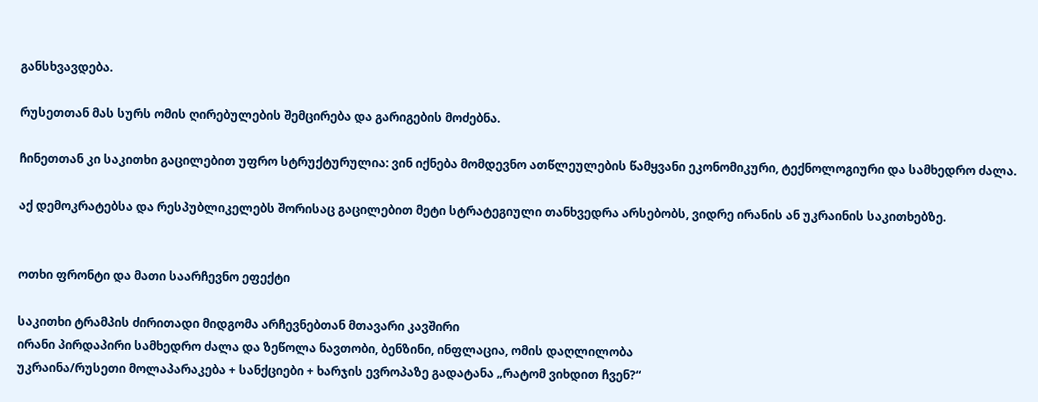განსხვავდება.

რუსეთთან მას სურს ომის ღირებულების შემცირება და გარიგების მოძებნა.

ჩინეთთან კი საკითხი გაცილებით უფრო სტრუქტურულია: ვინ იქნება მომდევნო ათწლეულების წამყვანი ეკონომიკური, ტექნოლოგიური და სამხედრო ძალა.

აქ დემოკრატებსა და რესპუბლიკელებს შორისაც გაცილებით მეტი სტრატეგიული თანხვედრა არსებობს, ვიდრე ირანის ან უკრაინის საკითხებზე.


ოთხი ფრონტი და მათი საარჩევნო ეფექტი

საკითხი ტრამპის ძირითადი მიდგომა არჩევნებთან მთავარი კავშირი
ირანი პირდაპირი სამხედრო ძალა და ზეწოლა ნავთობი, ბენზინი, ინფლაცია, ომის დაღლილობა
უკრაინა/რუსეთი მოლაპარაკება + სანქციები + ხარჯის ევროპაზე გადატანა „რატომ ვიხდით ჩვენ?“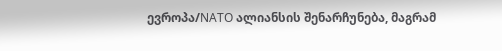ევროპა/NATO ალიანსის შენარჩუნება, მაგრამ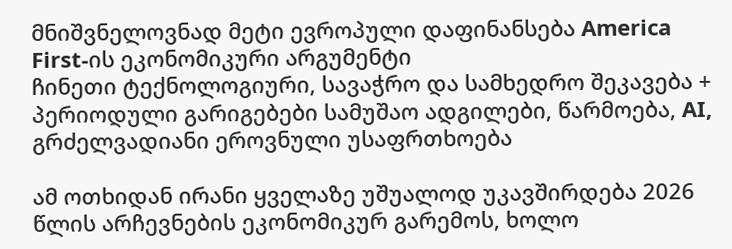მნიშვნელოვნად მეტი ევროპული დაფინანსება America First-ის ეკონომიკური არგუმენტი
ჩინეთი ტექნოლოგიური, სავაჭრო და სამხედრო შეკავება + პერიოდული გარიგებები სამუშაო ადგილები, წარმოება, AI, გრძელვადიანი ეროვნული უსაფრთხოება

ამ ოთხიდან ირანი ყველაზე უშუალოდ უკავშირდება 2026 წლის არჩევნების ეკონომიკურ გარემოს, ხოლო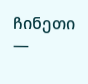ჩინეთი —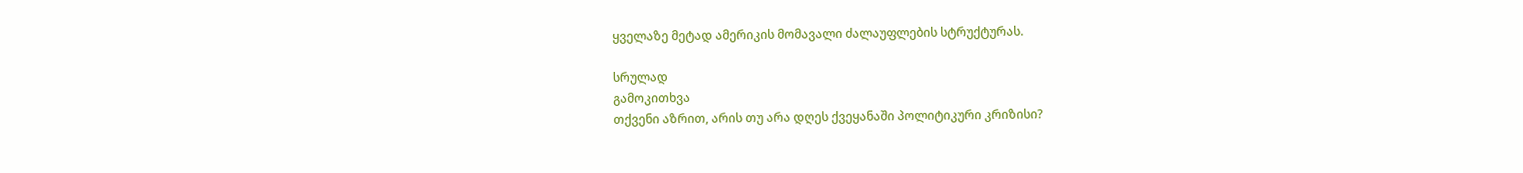ყველაზე მეტად ამერიკის მომავალი ძალაუფლების სტრუქტურას.

სრულად
გამოკითხვა
თქვენი აზრით, არის თუ არა დღეს ქვეყანაში პოლიტიკური კრიზისი?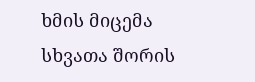ხმის მიცემა
სხვათა შორის